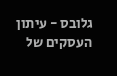גלובס - עיתון העסקים של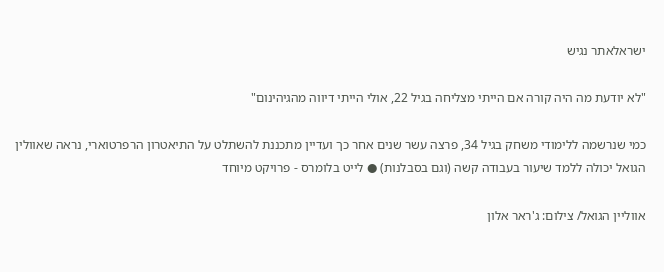ישראלאתר נגיש

"לא יודעת מה היה קורה אם הייתי מצליחה בגיל 22, אולי הייתי דיווה מהגיהינום"

כמי שנרשמה ללימודי משחק בגיל 34, פרצה עשר שנים אחר כך ועדיין מתכננת להשתלט על התיאטרון הרפרטוארי, נראה שאוולין הגואל יכולה ללמד שיעור בעבודה קשה (וגם בסבלנות) ● לייט בלומרס - פרויקט מיוחד

אווליין הגואל/ צילום: ג'ראר אלון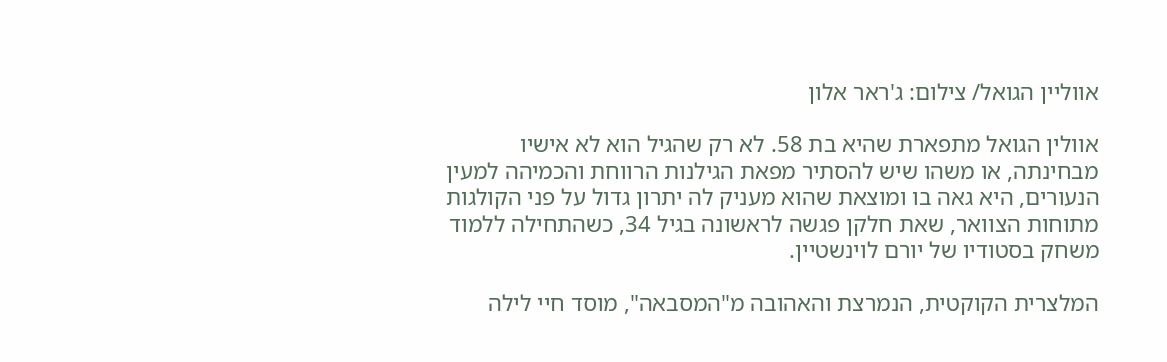אווליין הגואל/ צילום: ג'ראר אלון

אוולין הגואל מתפארת שהיא בת 58. לא רק שהגיל הוא לא אישיו מבחינתה, או משהו שיש להסתיר מפאת הגילנות הרווחת והכמיהה למעין הנעורים, היא גאה בו ומוצאת שהוא מעניק לה יתרון גדול על פני הקולגות מתוחות הצוואר, שאת חלקן פגשה לראשונה בגיל 34, כשהתחילה ללמוד משחק בסטודיו של יורם לוינשטיין.

המלצרית הקוקטית, הנמרצת והאהובה מ"המסבאה", מוסד חיי לילה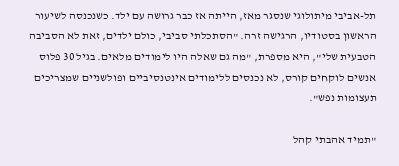תל-אביבי מיתולוגי שנסגר מאז, הייתה אז כבר גרושה עם ילד. כשנכנסה לשיעור הראשון בסטודיו, הרגישה זרה. "הסתכלתי סביבי, כולם ילדים, זאת לא הסביבה הטבעית שלי", היא מספרת, "מה גם שאלה היו לימודים מלאים. בגיל 30 פלוס אנשים לוקחים קורס, לא נכנסים ללימודים אינטנסיביים ופולשניים שמצריכים תעצומות נפש".

"תמיד אהבתי קהל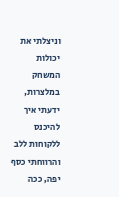וניצלתי את יכולות המשחק במלצרות, ידעתי איך להיכנס ללקוחות ללב והרווחתי כסף יפה, ככה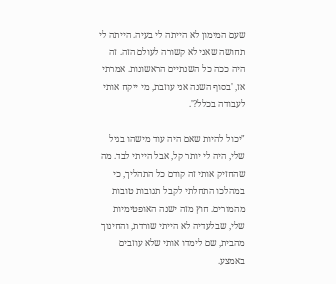שעם המימון לא הייתה לי בעיה. הייתה לי תחושה שאני לא קשורה לעולם הזה. זה היה ככה כל השנתיים הראשונות. אמרתי אז, 'בסוף השנה אני עוזבת, מי ייקח אותי לעבודה בכלל?'.

"יכול להיות שאם היה עוד מישהו בגיל שלי, היה לי יותר קל, אבל הייתי לבד. מה שהחזיק אותי זה קודם כל התהליך, כי במהלכו התחלתי לקבל תגובות טובות מהמורים. חוץ מזה ישנה האופטימיות שלי, שבלעדיה לא הייתי שורדת, והחינוך מהבית, שם לימדו אותי שלא עוזבים באמצע.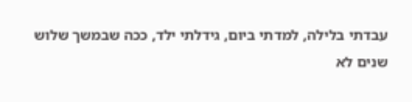עבדתי בלילה, למדתי ביום, גידלתי ילד, ככה שבמשך שלוש שנים לא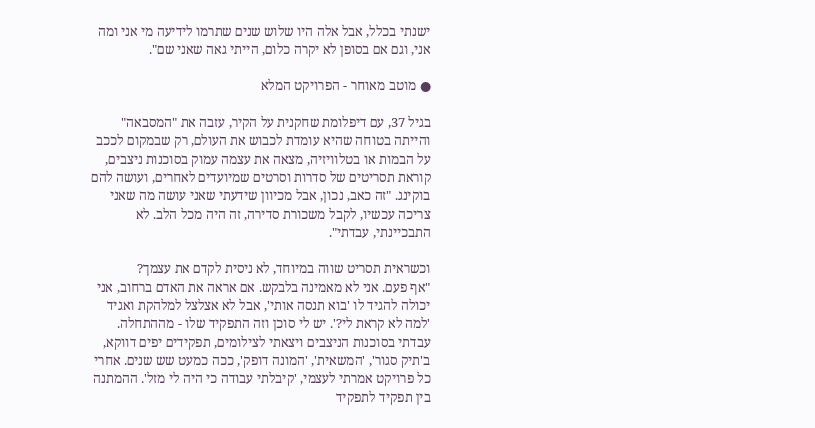ישנתי בכלל, אבל אלה היו שלוש שנים שתרמו לידיעה מי אני ומה אני, וגם אם בסופן לא יקרה כלום, הייתי גאה שאני שם".

● מוטב מאוחר - הפרויקט המלא

בגיל 37, עם דיפלומת שחקנית על הקיר, עזבה את "המסבאה" והייתה בטוחה שהיא עומדת לכבוש את העולם, רק שבמקום לככב על הבמות או בטלוויזיה, מצאה את עצמה עמוק בסוכנות ניצבים, קוראת תסריטים של סדרות וסרטים שמיועדים לאחרים, ועושה להם בוקינג. "זה כאב, נכון, אבל מכיוון שידעתי שאני עושה מה שאני צריכה עכשיו, לקבל משכורת סדירה, זה היה מכל הלב. לא התבכיינתי, עבדתי".

וכשראית תסריט שווה במיוחד, לא ניסית לקדם את עצמך?
"אף פעם. אני לא מאמינה בלבקש. אם אראה את האדם ברחוב, אני יכולה להגיד לו 'בוא תנסה אותי', אבל לא אצלצל למלהקת ואגיד 'למה לא קראת לי?'. יש לי סוכן וזה התפקיד שלו - מההתחלה. עבדתי בסוכנות הניצבים ויצאתי לצילומים, תפקידים יפים דווקא, ב'תיק סגור', 'המשאית', 'המונה דופק', ככה כמעט שש שנים. אחרי כל פרויקט אמרתי לעצמי, 'קיבלתי עבודה כי היה לי מזל'. ההמתנה בין תפקיד לתפקיד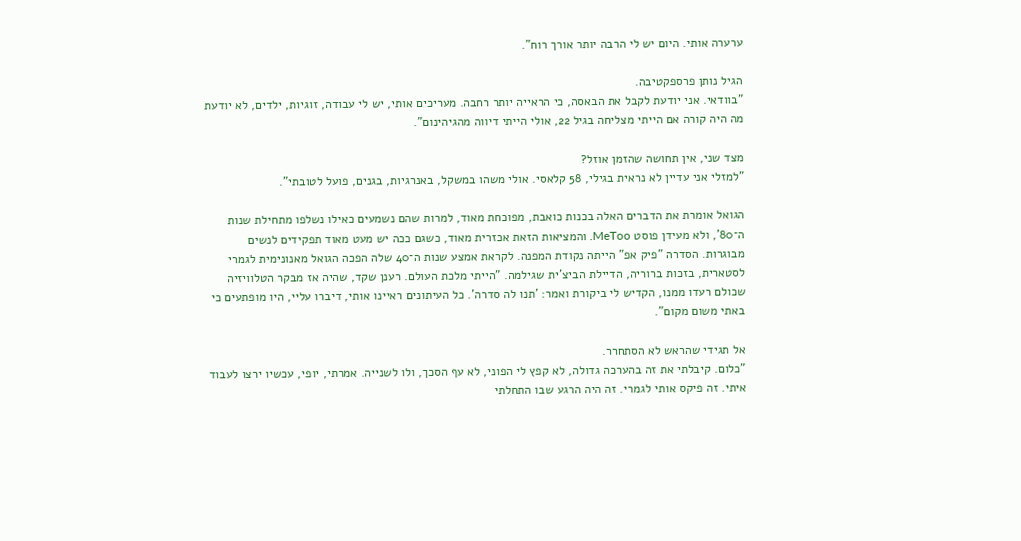ערערה אותי. היום יש לי הרבה יותר אורך רוח".

הגיל נותן פרספקטיבה.
"בוודאי. אני יודעת לקבל את הבאסה, כי הראייה יותר רחבה. מעריכים אותי, יש לי עבודה, זוגיות, ילדים, לא יודעת מה היה קורה אם הייתי מצליחה בגיל 22, אולי הייתי דיווה מהגיהינום".

מצד שני, אין תחושה שהזמן אוזל?
"למזלי אני עדיין לא נראית בגילי, 58 קלאסי. אולי משהו במשקל, באנרגיות, בגנים, פועל לטובתי".

הגואל אומרת את הדברים האלה בכנות כואבת, מפוכחת מאוד, למרות שהם נשמעים כאילו נשלפו מתחילת שנות ה־80', ולא מעידן פוסט MeToo. והמציאות הזאת אכזרית מאוד, כשגם ככה יש מעט מאוד תפקידים לנשים מבוגרות. הסדרה "פיק אפ" הייתה נקודת המפנה. לקראת אמצע שנות ה־40 שלה הפכה הגואל מאנונימית לגמרי לסטארית, בזכות ברוריה, הדיילת הביצ'ית שגילמה. "הייתי מלכת העולם. רענן שקד, שהיה אז מבקר הטלוויזיה שכולם רעדו ממנו, הקדיש לי ביקורת ואמר: 'תנו לה סדרה'. כל העיתונים ראיינו אותי, דיברו עליי, היו מופתעים כי באתי משום מקום".

אל תגידי שהראש לא הסתחרר.
"כלום. קיבלתי את זה בהערכה גדולה, לא קפץ לי הפוני, לא עף הסכך, ולו לשנייה. אמרתי, יופי, עכשיו ירצו לעבוד איתי. זה פיקס אותי לגמרי. זה היה הרגע שבו התחלתי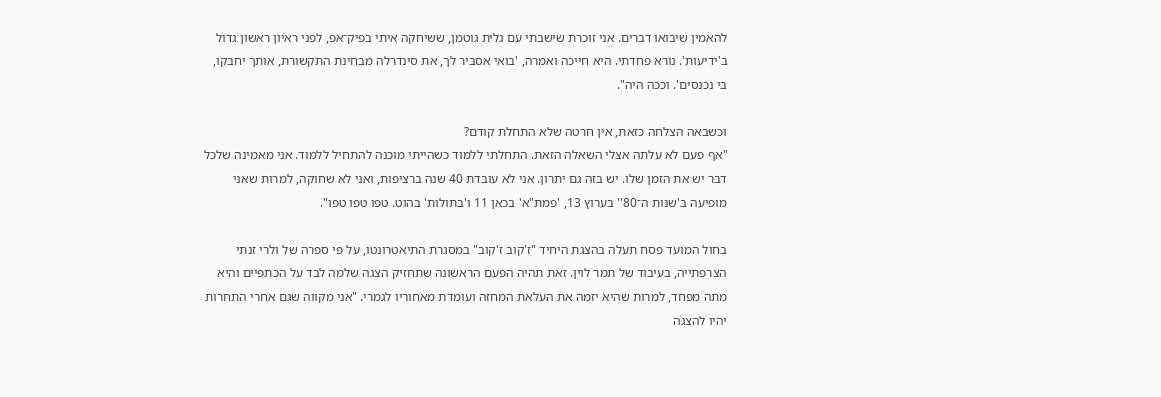להאמין שיבואו דברים. אני זוכרת שישבתי עם גלית גוטמן, ששיחקה איתי בפיק־אפ, לפני ראיון ראשון גדול ב'ידיעות'. נורא פחדתי. היא חייכה ואמרה, 'בואי אסביר לך, את סינדרלה מבחינת התקשורת, אותך יחבקו, בי נכנסים'. וככה היה".

וכשבאה הצלחה כזאת, אין חרטה שלא התחלת קודם?
"אף פעם לא עלתה אצלי השאלה הזאת. התחלתי ללמוד כשהייתי מוכנה להתחיל ללמוד. אני מאמינה שלכל דבר יש את הזמן שלו. יש בזה גם יתרון. אני לא עובדת 40 שנה ברציפות, ואני לא שחוקה, למרות שאני מופיעה ב'שנות ה־80'' בערוץ 13, 'פמת"א' בכאן 11 ו'בתולות' בהוט. טפו טפו טפו".

בחול המועד פסח תעלה בהצגת היחיד "ז'קוב ז'קוב" במסגרת התיאטרונטו, על פי ספרה של ולרי זנתי הצרפתייה, בעיבוד של תמר לוין. זאת תהיה הפעם הראשונה שתחזיק הצגה שלמה לבד על הכתפיים והיא מתה מפחד, למרות שהיא יזמה את העלאת המחזה ועומדת מאחוריו לגמרי. "אני מקווה שגם אחרי התחרות יהיו להצגה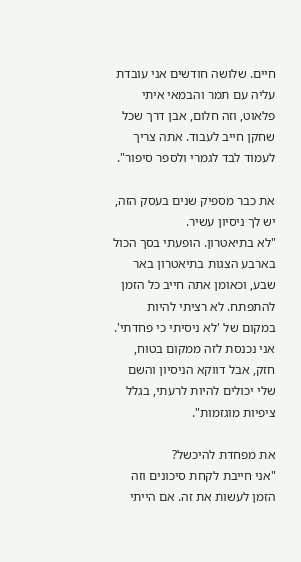חיים. שלושה חודשים אני עובדת עליה עם תמר והבמאי איתי פלאוט, וזה חלום, אבן דרך שכל שחקן חייב לעבוד. אתה צריך לעמוד לבד לגמרי ולספר סיפור".

את כבר מספיק שנים בעסק הזה, יש לך ניסיון עשיר.
"לא בתיאטרון. הופעתי בסך הכול בארבע הצגות בתיאטרון באר שבע, וכאומן אתה חייב כל הזמן להתפתח. לא רציתי להיות במקום של 'לא ניסיתי כי פחדתי'. אני נכנסת לזה ממקום בטוח, חזק, אבל דווקא הניסיון והשם שלי יכולים להיות לרעתי, בגלל ציפיות מוגזמות".

את מפחדת להיכשל?
"אני חייבת לקחת סיכונים וזה הזמן לעשות את זה. אם הייתי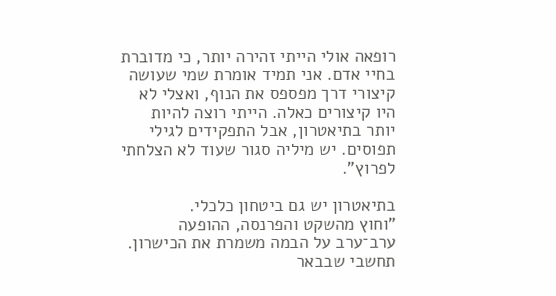רופאה אולי הייתי זהירה יותר, כי מדוברת בחיי אדם. אני תמיד אומרת שמי שעושה קיצורי דרך מפספס את הנוף, ואצלי לא היו קיצורים כאלה. הייתי רוצה להיות יותר בתיאטרון, אבל התפקידים לגילי תפוסים. יש מיליה סגור שעוד לא הצלחתי לפרוץ".

בתיאטרון יש גם ביטחון כלכלי.
"וחוץ מהשקט והפרנסה, ההופעה ערב־ערב על הבמה משמרת את הכישרון. תחשבי שבבאר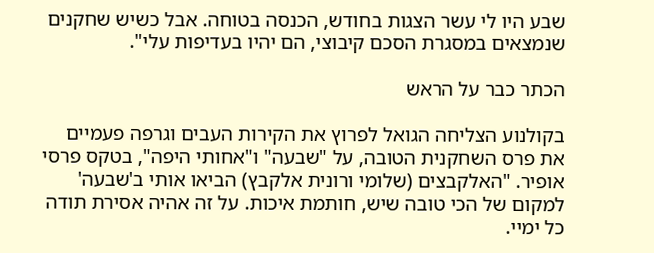שבע היו לי עשר הצגות בחודש, הכנסה בטוחה. אבל כשיש שחקנים שנמצאים במסגרת הסכם קיבוצי, הם יהיו בעדיפות עלי".

הכתר כבר על הראש

בקולנוע הצליחה הגואל לפרוץ את הקירות העבים וגרפה פעמיים את פרס השחקנית הטובה, על "שבעה" ו"אחותי היפה", בטקס פרסי אופיר. "האלקבצים (שלומי ורונית אלקבץ) הביאו אותי ב'שבעה' למקום של הכי טובה שיש, חותמת איכות. על זה אהיה אסירת תודה כל ימיי.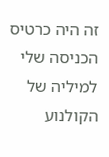זה היה כרטיס הכניסה שלי למיליה של הקולנוע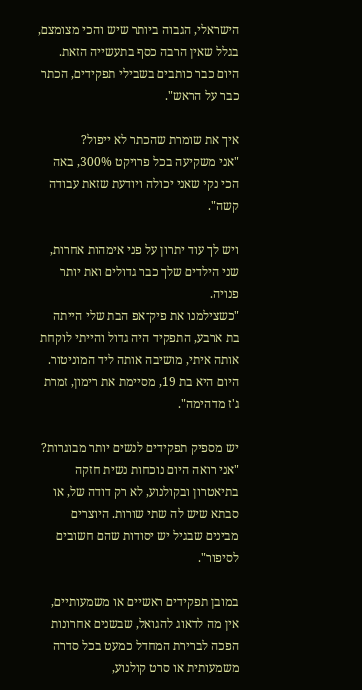הישראלי, הגבוה ביותר שיש והכי מצומצם, בגלל שאין הרבה כסף בתעשייה הזאת. היום כבר כותבים בשבילי תפקידים, הכתר כבר על הראש".

איך את שומרת שהכתר לא ייפול?
"אני משקיעה בכל פרויקט 300%, באה הכי נקי שאני יכולה ויודעת שזאת עבודה קשה".

ויש לך עוד יתרון על פני אימהות אחרות, שני הילדים שלך כבר גדולים ואת יותר פנויה.
"כשצילמנו את פיק־אפ הבת שלי הייתה בת ארבע, התפקיד היה גדול והייתי לוקחת אותה איתי, מושיבה אותה ליד המוניטור. היום היא בת 19, מסיימת את רימון, זמרת ג'ז מדהימה".

יש מספיק תפקידים לנשים יותר מבוגרות?
"אני רואה היום נוכחות נשית חזקה בתיאטרון ובקולנוע, לא רק דודה של, או סבתא שיש לה שתי שורות. היוצרים מבינים שבגיל יש יסודות שהם חשובים לסיפור".

במובן תפקידים ראשיים או משמעותיים, אין מה לדאוג להגואל, שבשנים אחרונות הפכה לברירת המחדל כמעט בכל סדרה משמעותית או סרט קולנוע,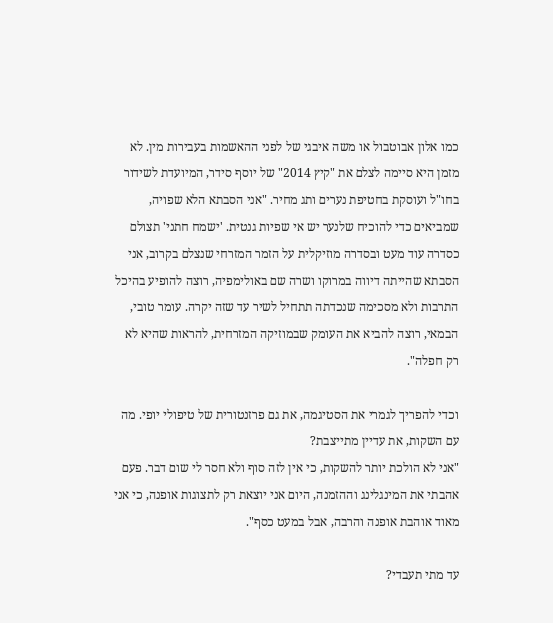כמו אלון אבוטבול או משה איבגי של לפני ההאשמות בעבירות מין. לא מזמן היא סיימה לצלם את "קיץ 2014" של יוסף סידר, המיועדת לשידור בחו"ל ועוסקת בחטיפת נערים ותג מחיר. "אני הסבתא הלא שפויה, שמביאים כדי להוכיח שלנער יש אי שפיות גנטית. 'ישמח חתני' תצולם כסדרה עוד מעט ובסדרה מוזיקלית על הזמר המזרחי שנצלם בקרוב, אני הסבתא שהייתה דיווה במרוקו ושרה שם באולימפיה, רוצה להופיע בהיכל התרבות ולא מסכימה שנכדתה תתחיל לשיר עד שזה יקרה. עומר טובי, הבמאי, רוצה להביא את העומק שבמוזיקה המזרחית, להראות שהיא לא רק חפלה".

וכדי להפריך לגמרי את הסטיגמה, את גם פרזנטורית של טיפולי יופי. מה עם השקות, את עדיין מתייצבת?
"אני לא הולכת יותר להשקות, כי אין לזה סוף ולא חסר לי שום דבר. פעם אהבתי את המינגלינג וההזמנה, היום אני יוצאת רק לתצוגות אופנה, כי אני מאוד אוהבת אופנה והרבה, אבל במעט כסף".

עד מתי תעבדי?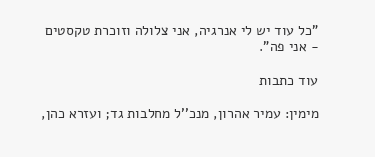"כל עוד יש לי אנרגיה, אני צלולה וזוכרת טקסטים - אני פה".

עוד כתבות

מימין: עמיר אהרון, מנכ''ל מחלבות גד; ועזרא כהן,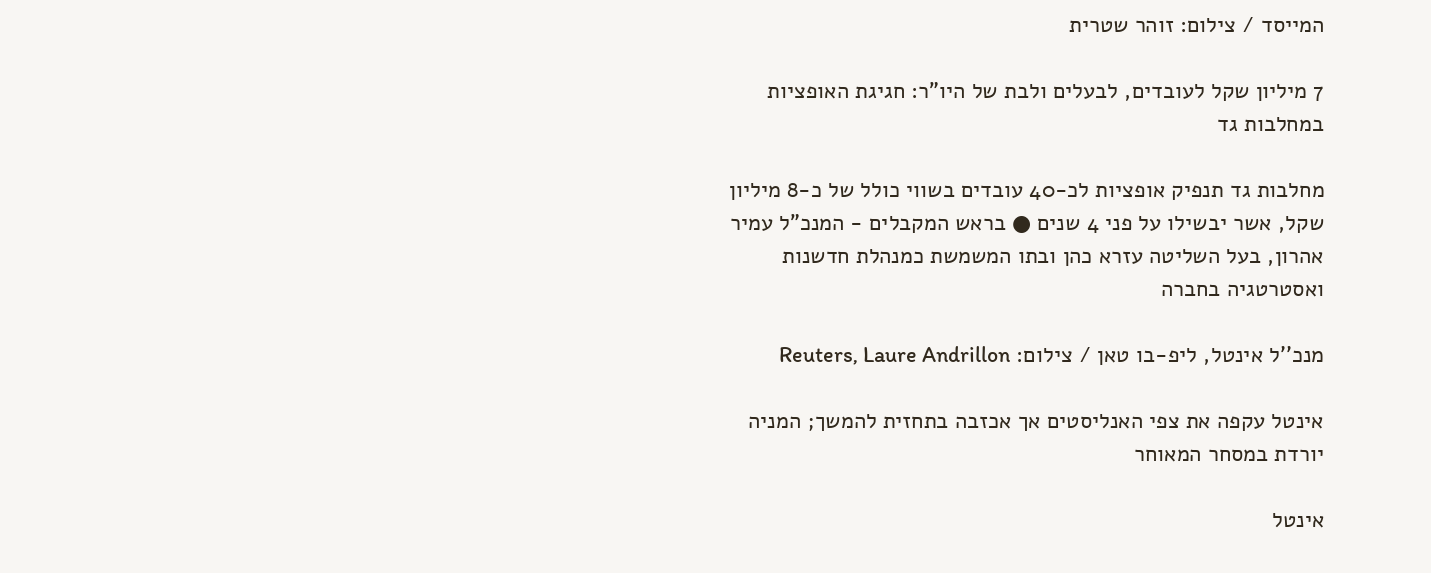המייסד / צילום: זוהר שטרית

7 מיליון שקל לעובדים, לבעלים ולבת של היו"ר: חגיגת האופציות במחלבות גד

מחלבות גד תנפיק אופציות לכ-40 עובדים בשווי כולל של כ-8 מיליון שקל, אשר יבשילו על פני 4 שנים ● בראש המקבלים - המנכ"ל עמיר אהרון, בעל השליטה עזרא כהן ובתו המשמשת כמנהלת חדשנות ואסטרטגיה בחברה

מנכ''ל אינטל, ליפ-בו טאן / צילום: Reuters, Laure Andrillon

אינטל עקפה את צפי האנליסטים אך אכזבה בתחזית להמשך; המניה יורדת במסחר המאוחר

אינטל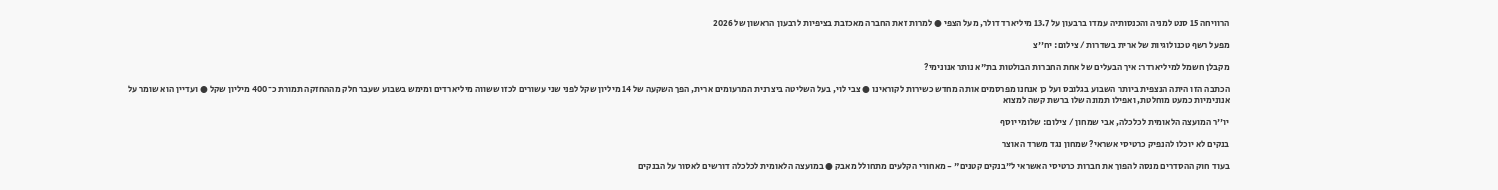הרוויחה 15 סנט למניה והכנסותיה עמדו ברבעון על 13.7 מיליארד דולר, מעל הצפי ● למרות זאת החברה מאכזבת בציפיות לרבעון הראשון של 2026

מפעל רשף טכנולוגיות של ארית בשדרות / צילום: יח''צ

מקבלן חשמל למיליארדר: איך הבעלים של אחת החברות הבולטות בת"א נותר אנונימי?

הכתבה הזו היתה הנצפית ביותר השבוע בגלובס ועל כן אנחנו מפרסמים אותה מחדש כשירות לקוראינו ● צבי לוי, בעל השליטה ביצרנית המרעומים ארית, הפך השקעה של 14 מיליון שקל לפני שני עשורים לכזו ששווה מיליארדים ומימש בשבוע שעבר חלק מההחזקה תמורת כ־400 מיליון שקל ● ועדיין הוא שומר על אנונימיות כמעט מוחלטת, ואפילו תמונה שלו ברשת קשה למצוא

יו''ר המועצה הלאומית לכלכלה, אבי שמחון / צילום: שלומי יוסף

בנקים לא יוכלו להנפיק כרטיסי אשראי? שמחון נגד משרד האוצר

בעוד חוק ההסדרים מנסה להפוך את חברות כרטיסי האשראי ל"בנקים קטנים" - מאחורי הקלעים מתחולל מאבק ● במועצה הלאומית לכלכלה דורשים לאסור על הבנקים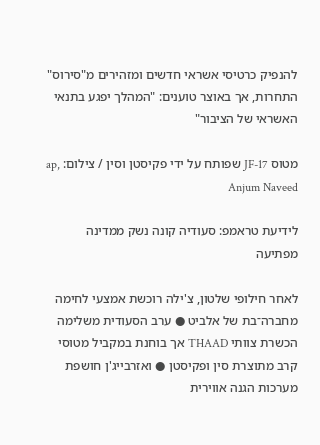להנפיק כרטיסי אשראי חדשים ומזהירים מ"סירוס" התחרות, אך באוצר טוענים: "המהלך יפגע בתנאי האשראי של הציבור"

מטוס JF-17 שפותח על ידי פקיסטן וסין / צילום: ap, Anjum Naveed

לידיעת טראמפ: סעודיה קונה נשק ממדינה מפתיעה

לאחר חילופי שלטון, צ'ילה רוכשת אמצעי לחימה מחברה־בת של אלביט ● ערב הסעודית משלימה הכשרת צוותי THAAD אך בוחנת במקביל מטוסי קרב מתוצרת סין ופקיסטן ● ואזרבייג'ן חושפת מערכות הגנה אווירית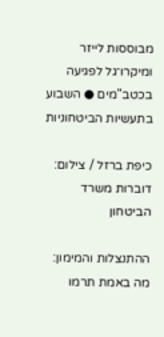מבוססות לייזר ומיקרו־גל לפגיעה בכטב"מים ● השבוע בתעשיות הביטחוניות

כיפת ברזל / צילום: דוברות משרד הביטחון

ההתנצלות והמימון: מה באמת תרמו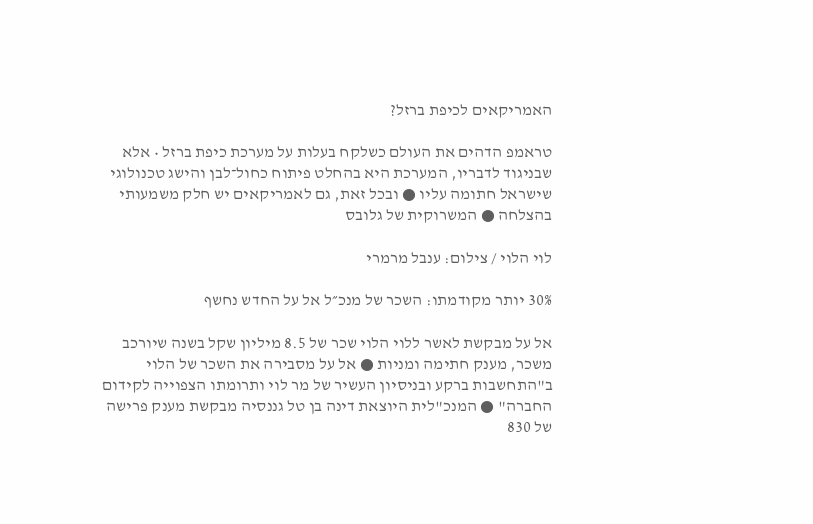האמריקאים לכיפת ברזל?

טראמפ הדהים את העולם כשלקח בעלות על מערכת כיפת ברזל • אלא שבניגוד לדבריו, המערכת היא בהחלט פיתוח כחול־לבן והישג טכנולוגי שישראל חתומה עליו ● ובכל זאת, גם לאמריקאים יש חלק משמעותי בהצלחה ● המשרוקית של גלובס

לוי הלוי / צילום: ענבל מרמרי

30% יותר מקודמתו: השכר של מנכ״ל אל על החדש נחשף

אל על מבקשת לאשר ללוי הלוי שכר של 8.5 מיליון שקל בשנה שיורכב משכר, מענק חתימה ומניות ● אל על מסבירה את השכר של הלוי ב"התחשבות ברקע ובניסיון העשיר של מר לוי ותרומתו הצפוייה לקידום החברה" ● המנכ"לית היוצאת דינה בן טל גננסיה מבקשת מענק פרישה של 830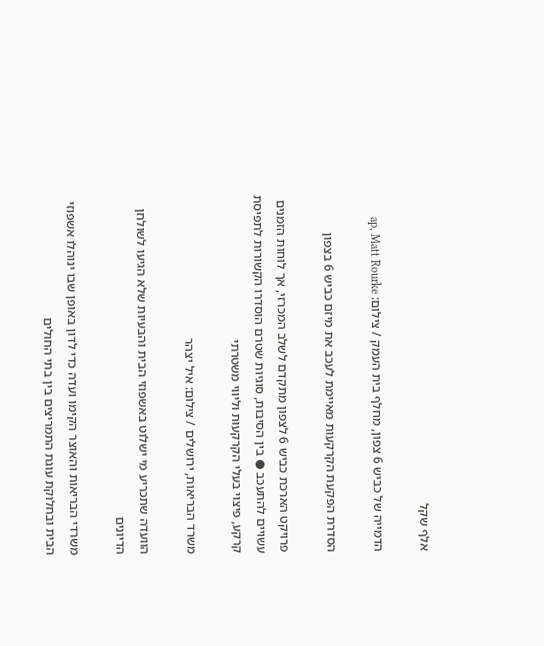אלף שקל

הדמייה של כביש 6 צפון, מחלף בית העמק / צילום: ap, Matt Rourke

הסדרת הפקעת הקרקעות מאיימת לעכב את מיזם כביש 6 בצפון

פרויקט הארכת כביש 6 לצפון מתקדם לשלב המכרזי, אך לוחות הזמנים עשויים להתעכב ● בין הסיבות, סוגיות שטרם הוסדרו הקשורות לתפיסת קרקע, פיצוי בעלי הקרקעות וליווי משטרתי

משרד הבריאות, ירושלים / צילום: איל יצהר

הוועדה שתכריע מי ישלוט באשפוזי הבית והבעיות שלא הגיעו לשולחן הדיונים

משרדי הבריאות והאוצר הקימו ועדה כדי לדון באופן שבו ינוהלו אשפוזי הבית ובחלוקת עוגת התמריצים בין בתי החולים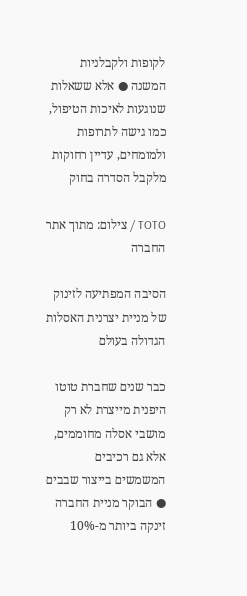לקופות ולקבלניות המשנה ● אלא ששאלות שנוגעות לאיכות הטיפול, כמו גישה לתרופות ולמומחים, עדיין רחוקות מלקבל הסדרה בחוק

TOTO / צילום: מתוך אתר החברה

הסיבה המפתיעה לזינוק של מניית יצרנית האסלות הגדולה בעולם

כבר שנים שחברת טוטו היפנית מייצרת לא רק מושבי אסלה מחוממים, אלא גם רכיבים המשמשים בייצור שבבים ● הבוקר מניית החברה זינקה ביותר מ-10%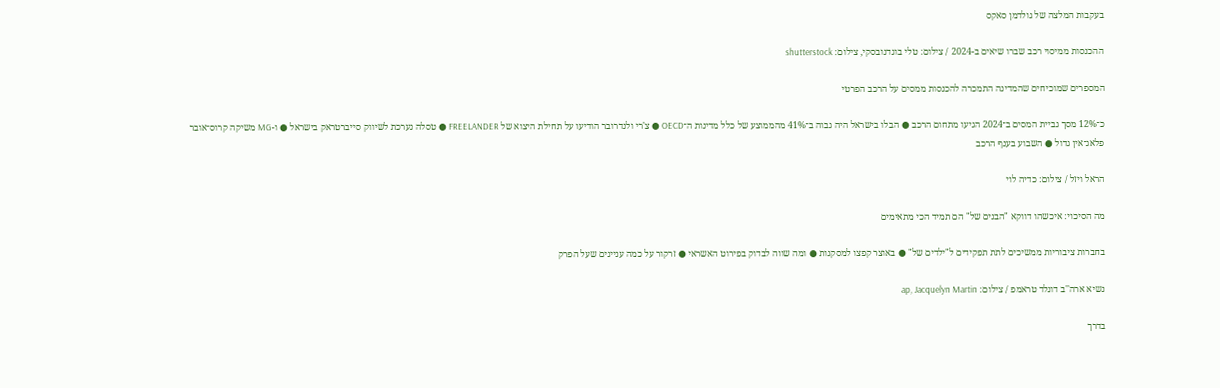בעקבות המלצה של גולדמן סאקס

ההכנסות ממיסוי רכב שברו שיאים ב-2024 / צילום: טלי בוגדנובסקי, צילום: shutterstock

המספרים שמוכיחים שהמדינה התמכרה להכנסות ממסים על הרכב הפרטי

כ־12% מסך גביית המסים ב־2024 הגיעו מתחום הרכב ● הבלו בישראל היה גבוה ב־41% מהממוצע של כלל מדינות ה־OECD ● צ'רי ולנדרובר הודיעו על תחילת היצוא של FREELANDER ● טסלה נערכת לשיווק סייברטראק בישראל ● ו-MG משיקה קרוס־אובר פלאג־אין גדול ● השבוע בענף הרכב

הראל ויזל / צילום: כדיה לוי

מה הסיכוי: איכשהו דווקא "הבנים של" הם תמיד הכי מתאימים

בחברות ציבוריות ממשיכים לתת תפקידים ל"ילדים של" ● באוצר קפצו למסקנות ● ומה שווה לבדוק בפירוט האשראי ● זרקור על כמה עניינים שעל הפרק

נשיא ארה''ב דונלד טראמפ / צילום: ap, Jacquelyn Martin

בדרך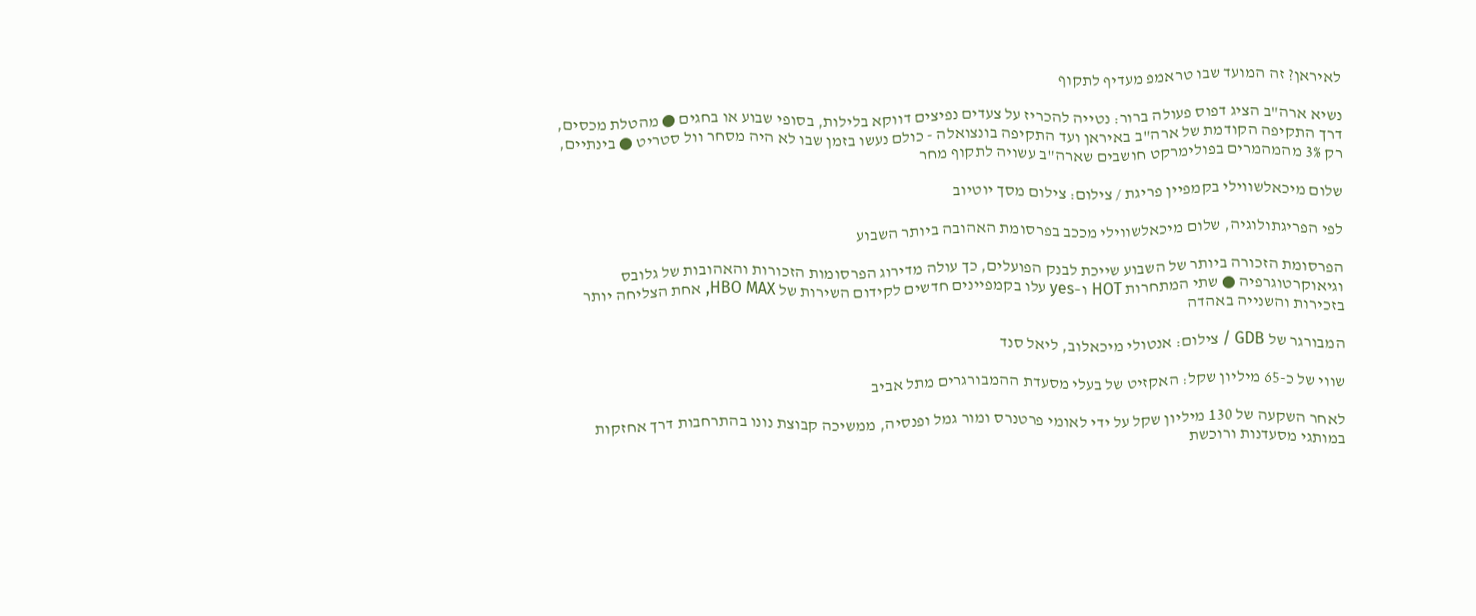לאיראן? זה המועד שבו טראמפ מעדיף לתקוף

נשיא ארה"ב הציג דפוס פעולה ברור: נטייה להכריז על צעדים נפיצים דווקא בלילות, בסופי שבוע או בחגים ● מהטלת מכסים, דרך התקיפה הקודמת של ארה"ב באיראן ועד התקיפה בונצואלה - כולם נעשו בזמן שבו לא היה מסחר וול סטריט ● בינתיים, רק 3% מהמהמרים בפולימרקט חושבים שארה"ב עשויה לתקוף מחר

שלום מיכאלשווילי בקמפיין פריגת / צילום: צילום מסך יוטיוב

לפי הפריגתולוגיה, שלום מיכאלשווילי מככב בפרסומת האהובה ביותר השבוע

הפרסומת הזכורה ביותר של השבוע שייכת לבנק הפועלים, כך עולה מדירוג הפרסומות הזכורות והאהובות של גלובס וגיאוקרטוגרפיה ● שתי המתחרות HOT ו–yes עלו בקמפיינים חדשים לקידום השירות של HBO MAX, אחת הצליחה יותר בזכירות והשנייה באהדה

המבורגר של GDB / צילום: אנטולי מיכאלוב, ליאל סנד

שווי של כ-65 מיליון שקל: האקזיט של בעלי מסעדת ההמבורגרים מתל אביב

לאחר השקעה של 130 מיליון שקל על ידי לאומי פרטנרס ומור גמל ופנסיה, ממשיכה קבוצת נונו בהתרחבות דרך אחזקות במותגי מסעדנות ורוכשת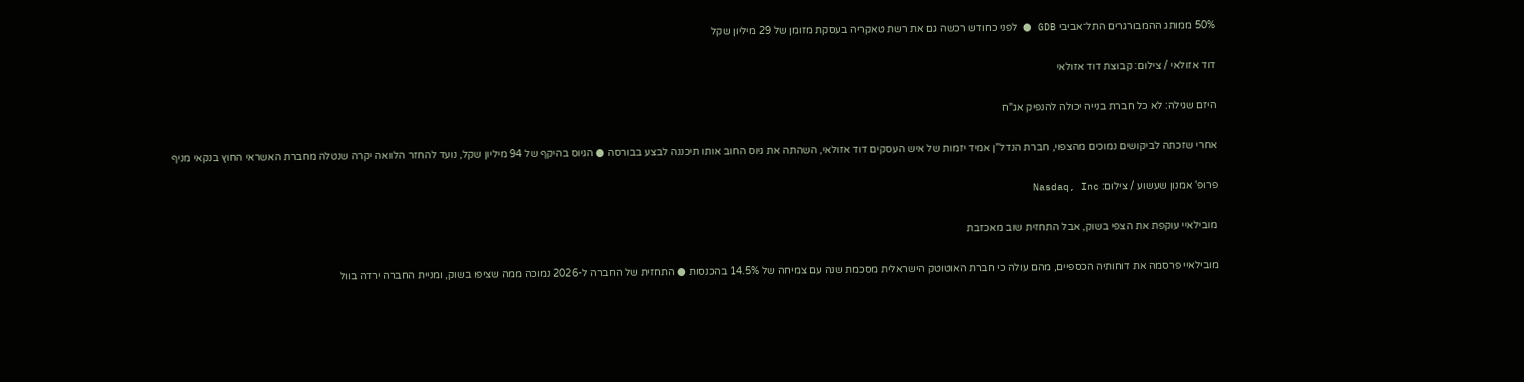50% ממותג ההמבורגרים התל־אביבי GDB ● לפני כחודש רכשה גם את רשת טאקריה בעסקת מזומן של 29 מיליון שקל

דוד אזולאי / צילום: קבוצת דוד אזולאי

היזם שגילה: לא כל חברת בנייה יכולה להנפיק אג"ח

אחרי שזכתה לביקושים נמוכים מהצפוי, חברת הנדל"ן אמיד יזמות של איש העסקים דוד אזולאי, השהתה את גיוס החוב אותו תיכננה לבצע בבורסה ● הגיוס בהיקף של 94 מיליון שקל, נועד להחזר הלוואה יקרה שנטלה מחברת האשראי החוץ בנקאי מניף

פרופ' אמנון שעשוע / צילום: Nasdaq, Inc

מובילאיי עוקפת את הצפי בשוק, אבל התחזית שוב מאכזבת

מובילאיי פרסמה את דוחותיה הכספיים, מהם עולה כי חברת האוטוטק הישראלית מסכמת שנה עם צמיחה של 14.5% בהכנסות ● התחזית של החברה ל-2026 נמוכה ממה שציפו בשוק, ומניית החברה ירדה בוול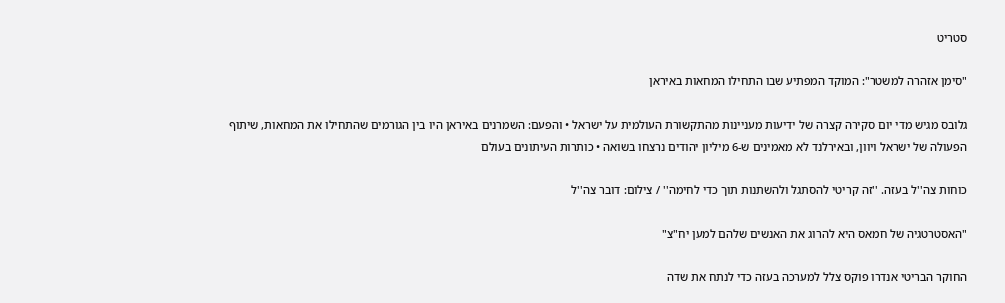סטריט

"סימן אזהרה למשטר": המוקד המפתיע שבו התחילו המחאות באיראן

גלובס מגיש מדי יום סקירה קצרה של ידיעות מעניינות מהתקשורת העולמית על ישראל • והפעם: השמרנים באיראן היו בין הגורמים שהתחילו את המחאות, שיתוף הפעולה של ישראל ויוון, ובאירלנד לא מאמינים ש-6 מיליון יהודים נרצחו בשואה • כותרות העיתונים בעולם

כוחות צה''ל בעזה. ''זה קריטי להסתגל ולהשתנות תוך כדי לחימה'' / צילום: דובר צה''ל

"האסטרטגיה של חמאס היא להרוג את האנשים שלהם למען יח"צ"

החוקר הבריטי אנדרו פוקס צלל למערכה בעזה כדי לנתח את שדה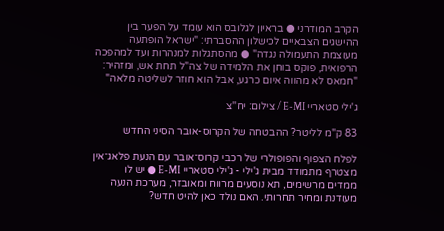הקרב המודרני ● בראיון לגלובס הוא עומד על הפער בין ההישגים הצבאיים לכישלון ההסברתי: "ישראל הופתעה מעוצמת התעמולה נגדה" ● מהסתגלות למנהרות ועד למהפכה הרפואית, פוקס בוחן את הלמידה של צה"ל תחת אש, ומזהיר: "חמאס לא מהווה איום כרגע, אבל הוא חוזר לשליטה מלאה"

ג'ילי סטאריי E-MI / צילום: יח''צ

83 ק"מ לליטר? ההבטחה של הקרוס-אובר הסיני החדש

לפלח הצפוף והפופולרי של רכבי קרוס־אובר עם הנעת פלאג־אין מצטרף מתמודד מבית ג'ילי - ג'ילי סטאריי E-MI ● יש לו ממדים מרשימים, תא נוסעים מרווח ומאובזר, מערכת הנעה מעודנת ומחיר תחרותי. האם נולד כאן להיט חדש?